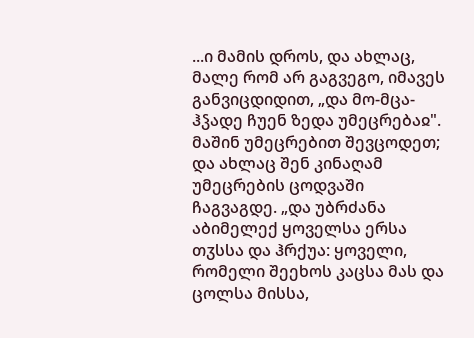...ი მამის დროს, და ახლაც, მალე რომ არ გაგვეგო, იმავეს განვიცდიდით, „და მო-მცა-ჰჴადე ჩუენ ზედა უმეცრებაჲ". მაშინ უმეცრებით შევცოდეთ; და ახლაც შენ კინაღამ უმეცრების ცოდვაში ჩაგვაგდე. „და უბრძანა აბიმელექ ყოველსა ერსა თჳსსა და ჰრქუა: ყოველი, რომელი შეეხოს კაცსა მას და ცოლსა მისსა,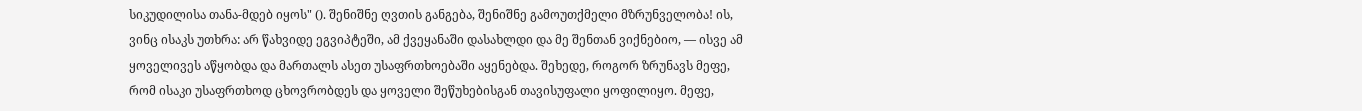სიკუდილისა თანა-მდებ იყოს" (). შენიშნე ღვთის განგება, შენიშნე გამოუთქმელი მზრუნველობა! ის, ვინც ისაკს უთხრა: არ წახვიდე ეგვიპტეში, ამ ქვეყანაში დასახლდი და მე შენთან ვიქნებიო, — ისვე ამ ყოველივეს აწყობდა და მართალს ასეთ უსაფრთხოებაში აყენებდა. შეხედე, როგორ ზრუნავს მეფე, რომ ისაკი უსაფრთხოდ ცხოვრობდეს და ყოველი შეწუხებისგან თავისუფალი ყოფილიყო. მეფე,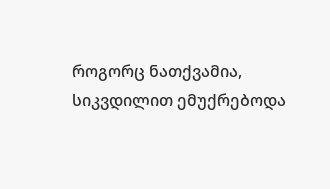როგორც ნათქვამია, სიკვდილით ემუქრებოდა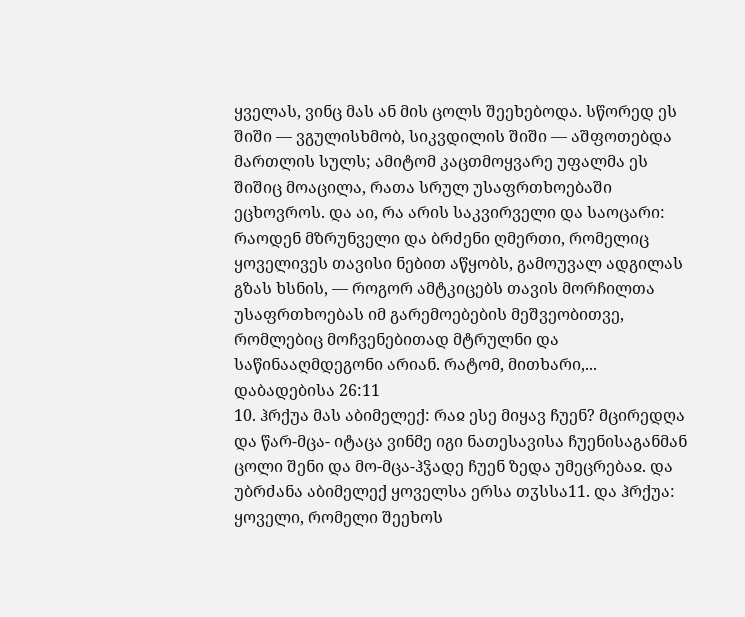ყველას, ვინც მას ან მის ცოლს შეეხებოდა. სწორედ ეს შიში — ვგულისხმობ, სიკვდილის შიში — აშფოთებდა მართლის სულს; ამიტომ კაცთმოყვარე უფალმა ეს შიშიც მოაცილა, რათა სრულ უსაფრთხოებაში ეცხოვროს. და აი, რა არის საკვირველი და საოცარი: რაოდენ მზრუნველი და ბრძენი ღმერთი, რომელიც ყოველივეს თავისი ნებით აწყობს, გამოუვალ ადგილას გზას ხსნის, — როგორ ამტკიცებს თავის მორჩილთა უსაფრთხოებას იმ გარემოებების მეშვეობითვე, რომლებიც მოჩვენებითად მტრულნი და საწინააღმდეგონი არიან. რატომ, მითხარი,...
დაბადებისა 26:11
10. ჰრქუა მას აბიმელექ: რაჲ ესე მიყავ ჩუენ? მცირედღა და წარ-მცა- იტაცა ვინმე იგი ნათესავისა ჩუენისაგანმან ცოლი შენი და მო-მცა-ჰჴადე ჩუენ ზედა უმეცრებაჲ. და უბრძანა აბიმელექ ყოველსა ერსა თჳსსა11. და ჰრქუა: ყოველი, რომელი შეეხოს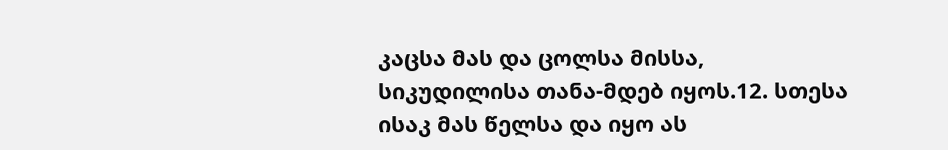კაცსა მას და ცოლსა მისსა, სიკუდილისა თანა-მდებ იყოს.12. სთესა ისაკ მას წელსა და იყო ას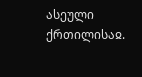ასეული ქრთილისაჲ.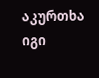აკურთხა იგი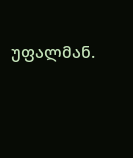უფალმან.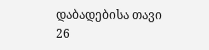დაბადებისა თავი 26